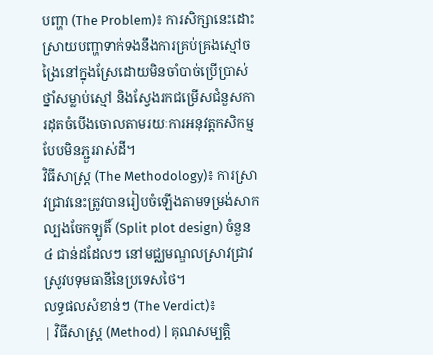បញ្ហា (The Problem)៖ ការសិក្សានេះដោះស្រាយបញ្ហាទាក់ទងនឹងការគ្រប់គ្រងស្មៅចង្រៃនៅក្នុងស្រែដោយមិនចាំបាច់ប្រើប្រាស់ថ្នាំសម្លាប់ស្មៅ និងស្វែងរកជម្រើសជំនួសការដុតចំបើងចោលតាមរយៈការអនុវត្តកសិកម្មបែបមិនភ្ជួររាស់ដី។
វិធីសាស្ត្រ (The Methodology)៖ ការស្រាវជ្រាវនេះត្រូវបានរៀបចំឡើងតាមទម្រង់សាកល្បងចែកឡូតិ៍ (Split plot design) ចំនួន ៤ ជាន់ដដែលៗ នៅមជ្ឈមណ្ឌលស្រាវជ្រាវស្រូវបទុមធានីនៃប្រទេសថៃ។
លទ្ធផលសំខាន់ៗ (The Verdict)៖
| វិធីសាស្ត្រ (Method) | គុណសម្បត្តិ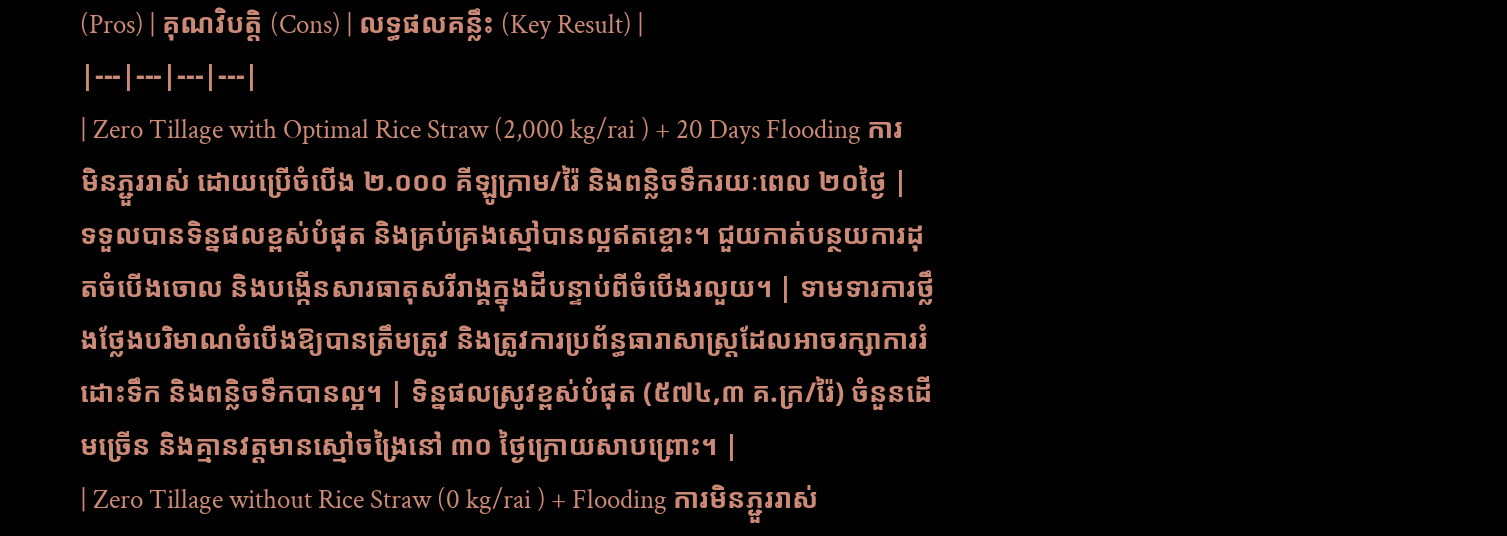(Pros) | គុណវិបត្តិ (Cons) | លទ្ធផលគន្លឹះ (Key Result) |
|---|---|---|---|
| Zero Tillage with Optimal Rice Straw (2,000 kg/rai ) + 20 Days Flooding ការមិនភ្ជួររាស់ ដោយប្រើចំបើង ២.០០០ គីឡូក្រាម/រ៉ៃ និងពន្លិចទឹករយៈពេល ២០ថ្ងៃ |
ទទួលបានទិន្នផលខ្ពស់បំផុត និងគ្រប់គ្រងស្មៅបានល្អឥតខ្ចោះ។ ជួយកាត់បន្ថយការដុតចំបើងចោល និងបង្កើនសារធាតុសរីរាង្គក្នុងដីបន្ទាប់ពីចំបើងរលួយ។ | ទាមទារការថ្លឹងថ្លែងបរិមាណចំបើងឱ្យបានត្រឹមត្រូវ និងត្រូវការប្រព័ន្ធធារាសាស្ត្រដែលអាចរក្សាការរំដោះទឹក និងពន្លិចទឹកបានល្អ។ | ទិន្នផលស្រូវខ្ពស់បំផុត (៥៧៤,៣ គ.ក្រ/រ៉ៃ) ចំនួនដើមច្រើន និងគ្មានវត្តមានស្មៅចង្រៃនៅ ៣០ ថ្ងៃក្រោយសាបព្រោះ។ |
| Zero Tillage without Rice Straw (0 kg/rai ) + Flooding ការមិនភ្ជួររាស់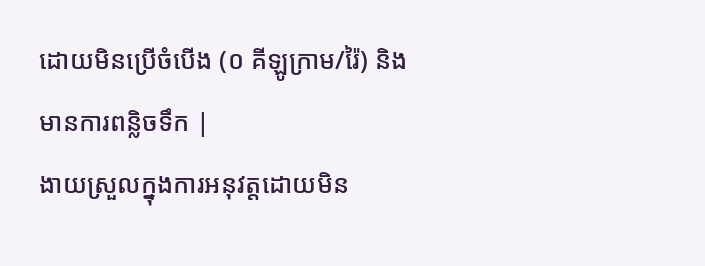ដោយមិនប្រើចំបើង (០ គីឡូក្រាម/រ៉ៃ) និងមានការពន្លិចទឹក |
ងាយស្រួលក្នុងការអនុវត្តដោយមិន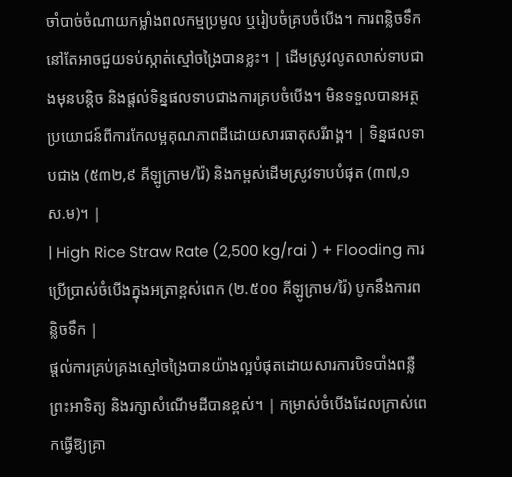ចាំបាច់ចំណាយកម្លាំងពលកម្មប្រមូល ឬរៀបចំគ្របចំបើង។ ការពន្លិចទឹកនៅតែអាចជួយទប់ស្កាត់ស្មៅចង្រៃបានខ្លះ។ | ដើមស្រូវលូតលាស់ទាបជាងមុនបន្តិច និងផ្តល់ទិន្នផលទាបជាងការគ្របចំបើង។ មិនទទួលបានអត្ថប្រយោជន៍ពីការកែលម្អគុណភាពដីដោយសារធាតុសរីរាង្គ។ | ទិន្នផលទាបជាង (៥៣២,៩ គីឡូក្រាម/រ៉ៃ) និងកម្ពស់ដើមស្រូវទាបបំផុត (៣៧,១ ស.ម)។ |
| High Rice Straw Rate (2,500 kg/rai ) + Flooding ការប្រើប្រាស់ចំបើងក្នុងអត្រាខ្ពស់ពេក (២.៥០០ គីឡូក្រាម/រ៉ៃ) បូកនឹងការពន្លិចទឹក |
ផ្តល់ការគ្រប់គ្រងស្មៅចង្រៃបានយ៉ាងល្អបំផុតដោយសារការបិទបាំងពន្លឺព្រះអាទិត្យ និងរក្សាសំណើមដីបានខ្ពស់។ | កម្រាស់ចំបើងដែលក្រាស់ពេកធ្វើឱ្យគ្រា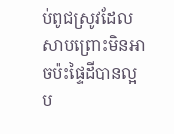ប់ពូជស្រូវដែលសាបព្រោះមិនអាចប៉ះផ្ទៃដីបានល្អ ប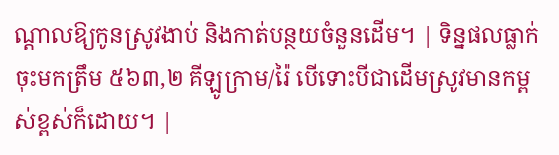ណ្តាលឱ្យកូនស្រូវងាប់ និងកាត់បន្ថយចំនួនដើម។ | ទិន្នផលធ្លាក់ចុះមកត្រឹម ៥៦៣,២ គីឡូក្រាម/រ៉ៃ បើទោះបីជាដើមស្រូវមានកម្ពស់ខ្ពស់ក៏ដោយ។ |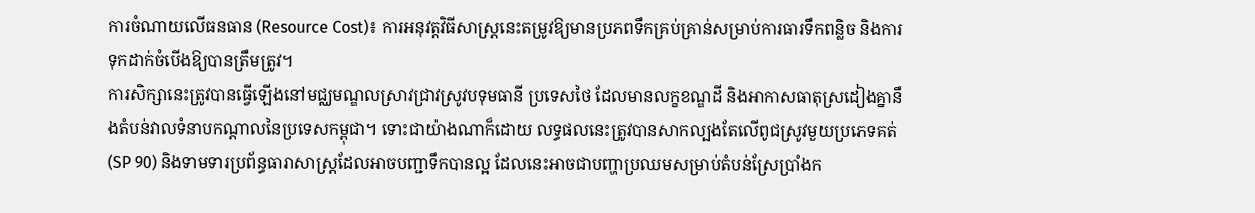ការចំណាយលើធនធាន (Resource Cost)៖ ការអនុវត្តវិធីសាស្ត្រនេះតម្រូវឱ្យមានប្រភពទឹកគ្រប់គ្រាន់សម្រាប់ការធារទឹកពន្លិច និងការទុកដាក់ចំបើងឱ្យបានត្រឹមត្រូវ។
ការសិក្សានេះត្រូវបានធ្វើឡើងនៅមជ្ឈមណ្ឌលស្រាវជ្រាវស្រូវបទុមធានី ប្រទេសថៃ ដែលមានលក្ខខណ្ឌដី និងអាកាសធាតុស្រដៀងគ្នានឹងតំបន់វាលទំនាបកណ្តាលនៃប្រទេសកម្ពុជា។ ទោះជាយ៉ាងណាក៏ដោយ លទ្ធផលនេះត្រូវបានសាកល្បងតែលើពូជស្រូវមួយប្រភេទគត់ (SP 90) និងទាមទារប្រព័ន្ធធារាសាស្ត្រដែលអាចបញ្ជាទឹកបានល្អ ដែលនេះអាចជាបញ្ហាប្រឈមសម្រាប់តំបន់ស្រែប្រាំងក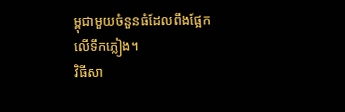ម្ពុជាមួយចំនួនធំដែលពឹងផ្អែកលើទឹកភ្លៀង។
វិធីសា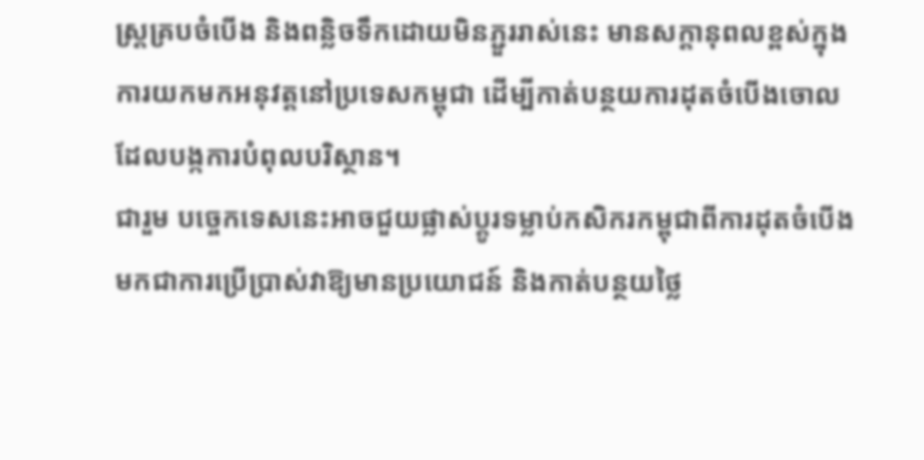ស្ត្រគ្របចំបើង និងពន្លិចទឹកដោយមិនភ្ជួររាស់នេះ មានសក្តានុពលខ្ពស់ក្នុងការយកមកអនុវត្តនៅប្រទេសកម្ពុជា ដើម្បីកាត់បន្ថយការដុតចំបើងចោលដែលបង្កការបំពុលបរិស្ថាន។
ជារួម បច្ចេកទេសនេះអាចជួយផ្លាស់ប្តូរទម្លាប់កសិករកម្ពុជាពីការដុតចំបើង មកជាការប្រើប្រាស់វាឱ្យមានប្រយោជន៍ និងកាត់បន្ថយថ្លៃ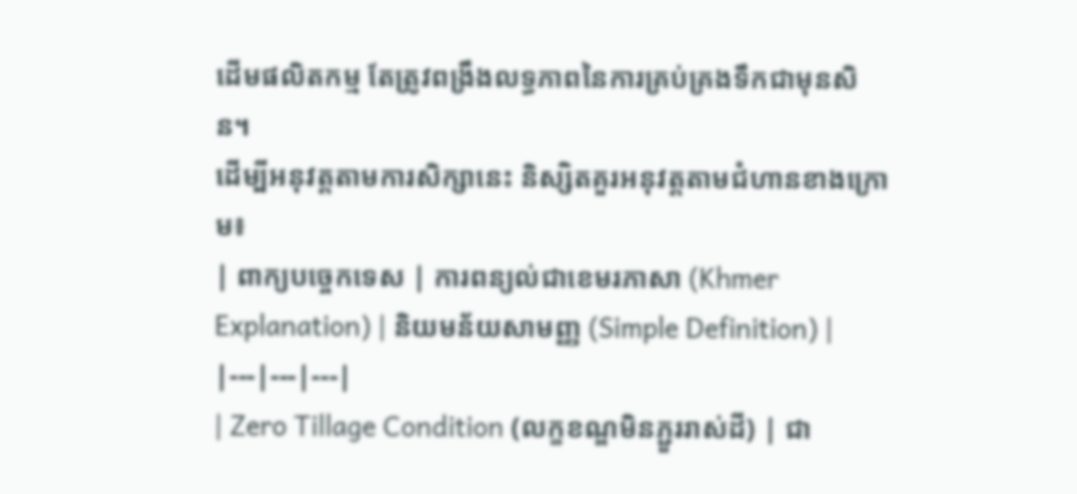ដើមផលិតកម្ម តែត្រូវពង្រឹងលទ្ធភាពនៃការគ្រប់គ្រងទឹកជាមុនសិន។
ដើម្បីអនុវត្តតាមការសិក្សានេះ និស្សិតគួរអនុវត្តតាមជំហានខាងក្រោម៖
| ពាក្យបច្ចេកទេស | ការពន្យល់ជាខេមរភាសា (Khmer Explanation) | និយមន័យសាមញ្ញ (Simple Definition) |
|---|---|---|
| Zero Tillage Condition (លក្ខខណ្ឌមិនភ្ជួររាស់ដី) | ជា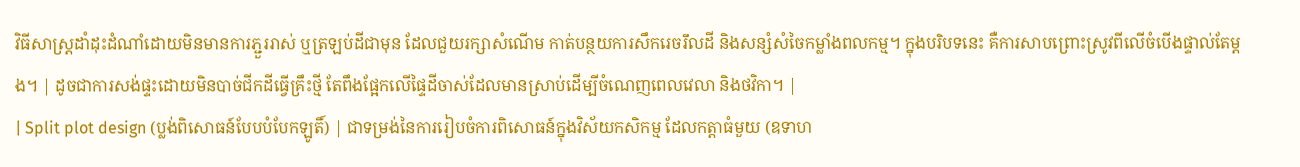វិធីសាស្ត្រដាំដុះដំណាំដោយមិនមានការភ្ជួររាស់ ឬត្រឡប់ដីជាមុន ដែលជួយរក្សាសំណើម កាត់បន្ថយការសឹករេចរឹលដី និងសន្សំសំចៃកម្លាំងពលកម្ម។ ក្នុងបរិបទនេះ គឺការសាបព្រោះស្រូវពីលើចំបើងផ្ទាល់តែម្តង។ | ដូចជាការសង់ផ្ទះដោយមិនបាច់ជីកដីធ្វើគ្រឹះថ្មី តែពឹងផ្អែកលើផ្ទៃដីចាស់ដែលមានស្រាប់ដើម្បីចំណេញពេលវេលា និងថវិកា។ |
| Split plot design (ប្លង់ពិសោធន៍បែបបំបែកឡូតិ៍) | ជាទម្រង់នៃការរៀបចំការពិសោធន៍ក្នុងវិស័យកសិកម្ម ដែលកត្តាធំមួយ (ឧទាហ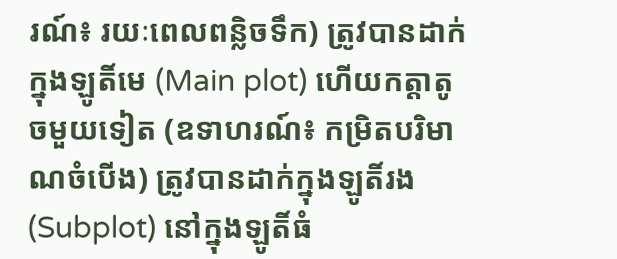រណ៍៖ រយៈពេលពន្លិចទឹក) ត្រូវបានដាក់ក្នុងឡូតិ៍មេ (Main plot) ហើយកត្តាតូចមួយទៀត (ឧទាហរណ៍៖ កម្រិតបរិមាណចំបើង) ត្រូវបានដាក់ក្នុងឡូតិ៍រង (Subplot) នៅក្នុងឡូតិ៍ធំ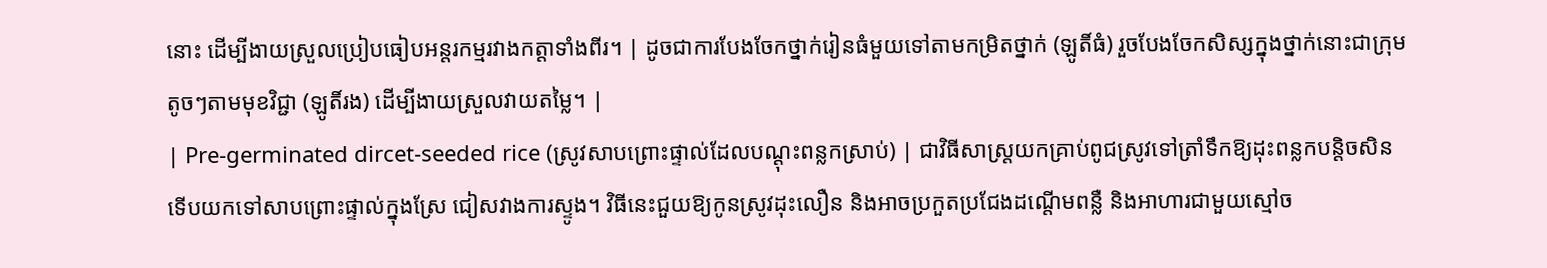នោះ ដើម្បីងាយស្រួលប្រៀបធៀបអន្តរកម្មរវាងកត្តាទាំងពីរ។ | ដូចជាការបែងចែកថ្នាក់រៀនធំមួយទៅតាមកម្រិតថ្នាក់ (ឡូតិ៍ធំ) រួចបែងចែកសិស្សក្នុងថ្នាក់នោះជាក្រុមតូចៗតាមមុខវិជ្ជា (ឡូតិ៍រង) ដើម្បីងាយស្រួលវាយតម្លៃ។ |
| Pre-germinated dircet-seeded rice (ស្រូវសាបព្រោះផ្ទាល់ដែលបណ្តុះពន្លកស្រាប់) | ជាវិធីសាស្ត្រយកគ្រាប់ពូជស្រូវទៅត្រាំទឹកឱ្យដុះពន្លកបន្តិចសិន ទើបយកទៅសាបព្រោះផ្ទាល់ក្នុងស្រែ ជៀសវាងការស្ទូង។ វិធីនេះជួយឱ្យកូនស្រូវដុះលឿន និងអាចប្រកួតប្រជែងដណ្តើមពន្លឺ និងអាហារជាមួយស្មៅច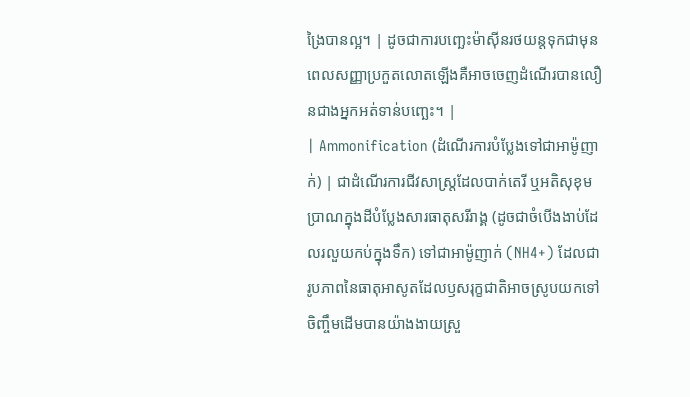ង្រៃបានល្អ។ | ដូចជាការបញ្ឆេះម៉ាស៊ីនរថយន្តទុកជាមុន ពេលសញ្ញាប្រកួតលោតឡើងគឺអាចចេញដំណើរបានលឿនជាងអ្នកអត់ទាន់បញ្ឆេះ។ |
| Ammonification (ដំណើរការបំប្លែងទៅជាអាម៉ូញាក់) | ជាដំណើរការជីវសាស្ត្រដែលបាក់តេរី ឬអតិសុខុមប្រាណក្នុងដីបំប្លែងសារធាតុសរីរាង្គ (ដូចជាចំបើងងាប់ដែលរលួយកប់ក្នុងទឹក) ទៅជាអាម៉ូញាក់ (NH4+) ដែលជារូបភាពនៃធាតុអាសូតដែលឫសរុក្ខជាតិអាចស្រូបយកទៅចិញ្ចឹមដើមបានយ៉ាងងាយស្រួ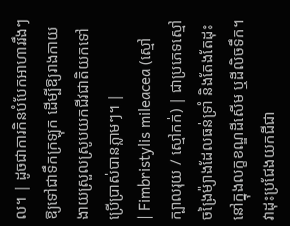ល។ | ដូចជាការកិនបំបែកអាហាររឹងៗឱ្យទៅជាទឹកក្រឡុក ដើម្បីឱ្យរាងកាយងាយស្រួលស្រូបយកជីវជាតិយកទៅប្រើប្រាស់បានភ្លាមៗ។ |
| Fimbristylis mileacea (ស្មៅក្បាលរុយ / ស្មៅកក់) | ជាប្រភេទស្មៅចង្រៃម៉្យាងដែលធន់ទ្រាំ និងតែងតែដុះនៅក្នុងលក្ខខណ្ឌដីសើម ឬដីលិចទឹក។ វាដុះប្រជែងយកជីជា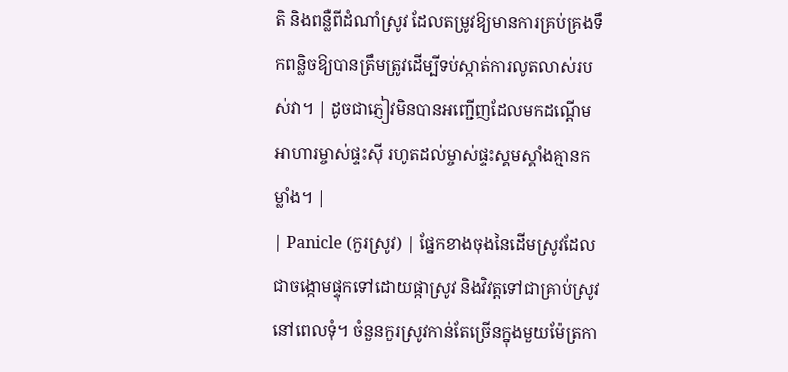តិ និងពន្លឺពីដំណាំស្រូវ ដែលតម្រូវឱ្យមានការគ្រប់គ្រងទឹកពន្លិចឱ្យបានត្រឹមត្រូវដើម្បីទប់ស្កាត់ការលូតលាស់របស់វា។ | ដូចជាភ្ញៀវមិនបានអញ្ជើញដែលមកដណ្តើមអាហារម្ចាស់ផ្ទះស៊ី រហូតដល់ម្ចាស់ផ្ទះស្គមស្គាំងគ្មានកម្លាំង។ |
| Panicle (កួរស្រូវ) | ផ្នែកខាងចុងនៃដើមស្រូវដែលជាចង្កោមផ្ទុកទៅដោយផ្កាស្រូវ និងវិវត្តទៅជាគ្រាប់ស្រូវនៅពេលទុំ។ ចំនួនកួរស្រូវកាន់តែច្រើនក្នុងមួយម៉ែត្រកា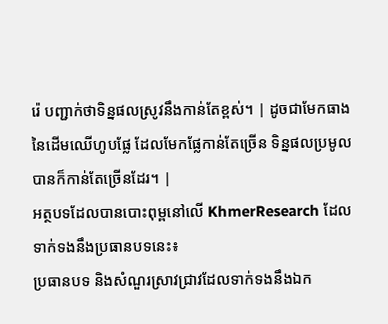រ៉េ បញ្ជាក់ថាទិន្នផលស្រូវនឹងកាន់តែខ្ពស់។ | ដូចជាមែកធាងនៃដើមឈើហូបផ្លែ ដែលមែកផ្លែកាន់តែច្រើន ទិន្នផលប្រមូលបានក៏កាន់តែច្រើនដែរ។ |
អត្ថបទដែលបានបោះពុម្ពនៅលើ KhmerResearch ដែលទាក់ទងនឹងប្រធានបទនេះ៖
ប្រធានបទ និងសំណួរស្រាវជ្រាវដែលទាក់ទងនឹងឯក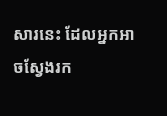សារនេះ ដែលអ្នកអាចស្វែងរក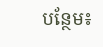បន្ថែម៖